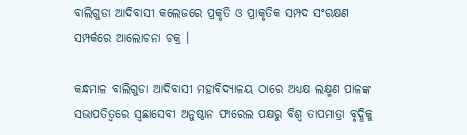ବାଲିଗୁଡା ଆଦିବାସୀ କଲେଜରେ ପ୍ରକୃତି ଓ ପ୍ରାକୃତିକ ସମ୍ପଦ ସଂରକ୍ଷଣ ସମ୍ପର୍କରେ ଆଲୋଚନା ଚକ୍ର ।

କନ୍ଧମାଳ ବାଲିଗୁଡା ଆଦିବାସୀ ମହାବିଦ୍ୟାଳୟ ଠାରେ ଅଧ୍ୟକ୍ଷ ଲକ୍ଷ୍ମଣ ପାଳଙ୍କ ସଭାପତିତ୍ୱରେ ସ୍ୱଛାସେବୀ ଅନୁଷ୍ଠାନ ଫାରେଲ ପକ୍ଷରୁ ବିଶ୍ୱ ତାପମାତ୍ରା ବୃଦ୍ଧିକୁ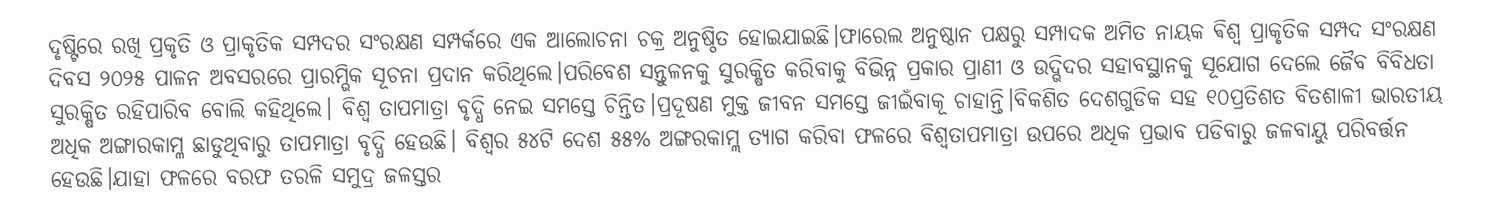ଦୃଷ୍ଟିରେ ରଖି ପ୍ରକୃତି ଓ ପ୍ରାକୃତିକ ସମ୍ପଦର ସଂରକ୍ଷଣ ସମ୍ପର୍କରେ ଏକ ଆଲୋଚନା ଚକ୍ର ଅନୁଷ୍ଠିତ ହୋଇଯାଇଛି।ଫାରେଲ ଅନୁଷ୍ଠାନ ପକ୍ଷରୁ ସମ୍ପାଦକ ଅମିତ ନାୟକ ଵିଶ୍ୱ ପ୍ରାକୃତିକ ସମ୍ପଦ ସଂରକ୍ଷଣ ଦିବସ ୨୦୨୫ ପାଳନ ଅବସରରେ ପ୍ରାରମ୍ଭିକ ସୂଚନା ପ୍ରଦାନ କରିଥିଲେ।ପରିବେଶ ସନ୍ତୁଳନକୁ ସୁରକ୍ଷିତ କରିବାକୁ ବିଭିନ୍ନ ପ୍ରକାର ପ୍ରାଣୀ ଓ ଉଦ୍ଭିଦର ସହାବସ୍ଥାନକୁ ସୂଯୋଗ ଦେଲେ ଜୈବ ବିବିଧତା ସୁରକ୍ଷିତ ରହିପାରିବ ବୋଲି କହିଥିଲେ। ବିଶ୍ୱ ତାପମାତ୍ରା ବୃଦ୍ଧି ନେଇ ସମସ୍ତେ ଚିନ୍ତିତ।ପ୍ରଦୂଷଣ ମୁକ୍ତ ଜୀବନ ସମସ୍ତେ ଜୀଇଁବାକୂ ଚାହାନ୍ତି।ବିକଶିତ ଦେଶଗୁଡିକ ସହ ୧୦ପ୍ରତିଶତ ବିତଶାଳୀ ଭାରତୀୟ ଅଧିକ ଅଙ୍ଗାରକାମ୍ଳ ଛାଡୁଥିବାରୁ ତାପମାତ୍ରା ବୃଦ୍ଧି ହେଉଛି। ବିଶ୍ୱର ୫୪ଟି ଦେଶ ୫୫% ଅଙ୍ଗରକାମ୍ଲ ତ୍ୟାଗ କରିବା ଫଳରେ ବିଶ୍ୱତାପମାତ୍ରା ଉପରେ ଅଧିକ ପ୍ରଭାବ ପଡିବାରୁ ଜଳବାୟୁ ପରିବର୍ତ୍ତନ ହେଉଛି।ଯାହା ଫଳରେ ବରଫ ତରଳି ସମୁଦ୍ର ଜଳସ୍ତର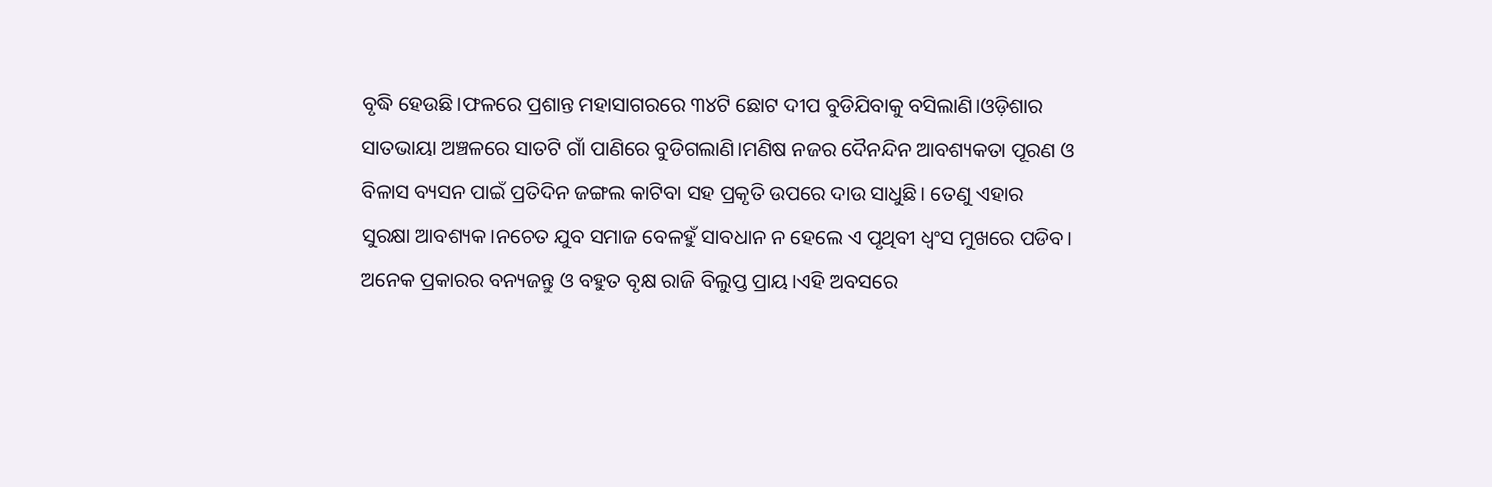ବୃଦ୍ଧି ହେଉଛି।ଫଳରେ ପ୍ରଶାନ୍ତ ମହାସାଗରରେ ୩୪ଟି ଛୋଟ ଦୀପ ବୁଡିଯିବାକୁ ବସିଲାଣି।ଓଡ଼ିଶାର ସାତଭାୟା ଅଞ୍ଚଳରେ ସାତଟି ଗାଁ ପାଣିରେ ବୁଡିଗଲାଣି।ମଣିଷ ନଜର ଦୈନନ୍ଦିନ ଆବଶ୍ୟକତା ପୂରଣ ଓ ବିଳାସ ବ୍ୟସନ ପାଇଁ ପ୍ରତିଦିନ ଜଙ୍ଗଲ କାଟିବା ସହ ପ୍ରକୃତି ଉପରେ ଦାଉ ସାଧୁଛି। ତେଣୁ ଏହାର ସୁରକ୍ଷା ଆବଶ୍ୟକ।ନଚେତ ଯୁବ ସମାଜ ବେଳହୁଁ ସାବଧାନ ନ ହେଲେ ଏ ପୃଥିବୀ ଧ୍ୱଂସ ମୁଖରେ ପଡିବ। ଅନେକ ପ୍ରକାରର ବନ୍ୟଜନ୍ତୁ ଓ ବହୁତ ବୃକ୍ଷ ରାଜି ବିଲୁପ୍ତ ପ୍ରାୟ।ଏହି ଅବସରେ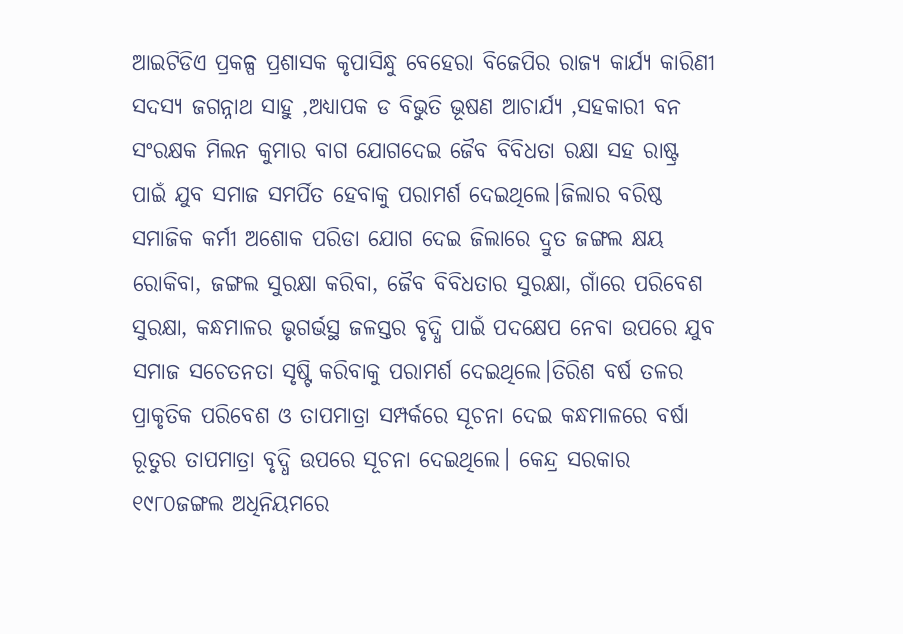ଆଇଟିଡିଏ ପ୍ରକଳ୍ପ ପ୍ରଶାସକ କୃପାସିନ୍ଧୁ ବେହେରା ବିଜେପିର ରାଜ୍ୟ କାର୍ଯ୍ୟ କାରିଣୀ ସଦସ୍ୟ ଜଗନ୍ନାଥ ସାହୁ ,ଅଧ୍ୟାପକ ଡ ବିଭୁତି ଭୂଷଣ ଆଚାର୍ଯ୍ୟ ,ସହକାରୀ ବନ ସଂରକ୍ଷକ ମିଲନ କୁମାର ବାଗ ଯୋଗଦେଇ ଜୈବ ବିବିଧତା ରକ୍ଷା ସହ ରାଷ୍ଟ୍ର ପାଇଁ ଯୁବ ସମାଜ ସମର୍ପିତ ହେବାକୁ ପରାମର୍ଶ ଦେଇଥିଲେ।ଜିଲାର ବରିଷ୍ଠ ସମାଜିକ କର୍ମୀ ଅଶୋକ ପରିଡା ଯୋଗ ଦେଇ ଜିଲାରେ ଦ୍ରୁତ ଜଙ୍ଗଲ କ୍ଷୟ ରୋକିବା, ଜଙ୍ଗଲ ସୁରକ୍ଷା କରିବା, ଜୈବ ବିବିଧତାର ସୁରକ୍ଷା, ଗାଁରେ ପରିବେଶ ସୁରକ୍ଷା, କନ୍ଧମାଳର ଭୃଗର୍ଭସ୍ଥ ଜଳସ୍ତର ବୃଦ୍ଧି ପାଇଁ ପଦକ୍ଷେପ ନେବା ଉପରେ ଯୁବ ସମାଜ ସଚେତନତା ସୃଷ୍ଟି କରିବାକୁ ପରାମର୍ଶ ଦେଇଥିଲେ।ତିରିଶ ବର୍ଷ ତଳର ପ୍ରାକୃତିକ ପରିବେଶ ଓ ତାପମାତ୍ରା ସମ୍ପର୍କରେ ସୂଚନା ଦେଇ କନ୍ଧମାଳରେ ବର୍ଷା ରୂତୁର ତାପମାତ୍ରା ବୃଦ୍ଧି ଉପରେ ସୂଚନା ଦେଇଥିଲେ। କେନ୍ଦ୍ର ସରକାର ୧୯୮୦ଜଙ୍ଗଲ ଅଧିନିୟମରେ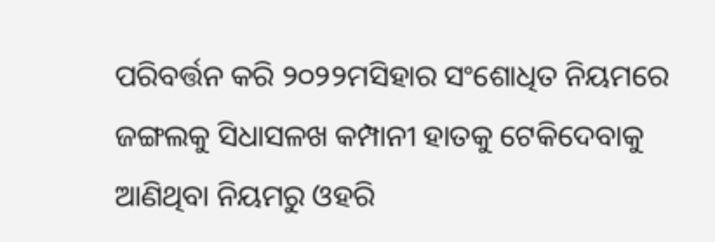ପରିବର୍ତ୍ତନ କରି ୨୦୨୨ମସିହାର ସଂଶୋଧିତ ନିୟମରେ ଜଙ୍ଗଲକୁ ସିଧାସଳଖ କମ୍ପାନୀ ହାତକୁ ଟେକିଦେବାକୁ ଆଣିଥିବା ନିୟମରୁ ଓହରି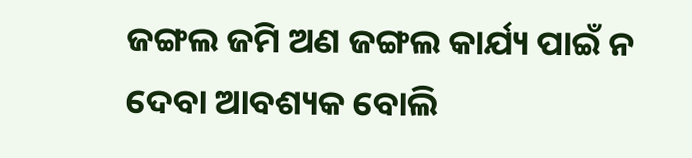ଜଙ୍ଗଲ ଜମି ଅଣ ଜଙ୍ଗଲ କାର୍ଯ୍ୟ ପାଇଁ ନ ଦେବା ଆବଶ୍ୟକ ବୋଲି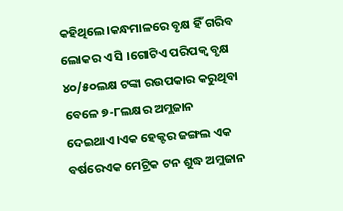କହିଥିଲେ।କନ୍ଧମାଳରେ ବୃକ୍ଷ ହିଁ ଗରିବ ଲୋକର ଏ ସି ।ଗୋଟିଏ ପରିପକ୍ୱ ବୃକ୍ଷ ୪୦/୫୦ଲକ୍ଷ ଟଙ୍କା ରଉପକାର କରୁଥିବା ବେଳେ ୭-୮ଲକ୍ଷର ଅମ୍ଲଜାନ ଦେଇଥାଏ।ଏକ ହେକ୍ଟର ଜଙ୍ଗଲ ଏକ ବର୍ଷରେଏକ ମେଟ୍ରିକ ଟନ ଶୁଦ୍ଧ ଅମ୍ଲଜାନ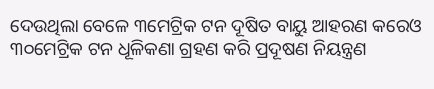ଦେଉଥିଲା ବେଳେ ୩ମେଟ୍ରିକ ଟନ ଦୂଷିତ ବାୟୁ ଆହରଣ କରେଓ ୩୦ମେଟ୍ରିକ ଟନ ଧୂଳିକଣା ଗ୍ରହଣ କରି ପ୍ରଦୂଷଣ ନିୟନ୍ତ୍ରଣ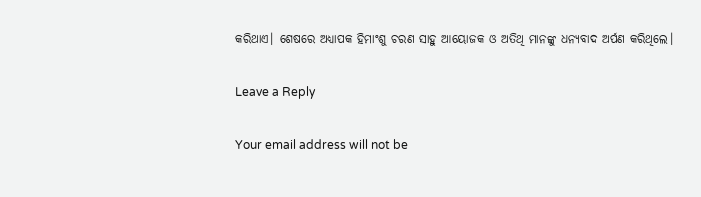କରିଥାଏ। ଶେଷରେ ଅଧ୍ୟାପକ ହିମାଂଶୁ ଚରଣ ସାହୁ ଆୟୋଜକ ଓ ଅତିଥି ମାନଙ୍କୁ ଧନ୍ୟବାଦ ଅର୍ପଣ କରିଥିଲେ।

Leave a Reply

Your email address will not be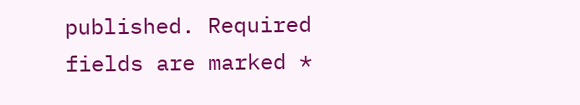published. Required fields are marked *